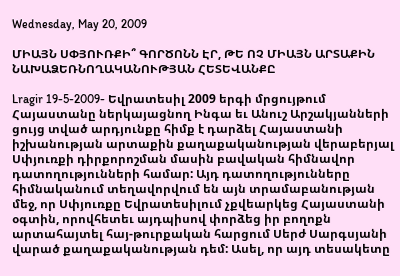Wednesday, May 20, 2009

ՄԻԱՅՆ ՍՓՅՈՒՌՔԻ՞ ԳՈՐԾՈՆՆ ԷՐ, ԹԵ ՈՉ ՄԻԱՅՆ ԱՐՏԱՔԻՆ ՆԱԽԱՁԵՌՆՈՂԱԿԱՆՈՒԹՅԱՆ ՀԵՏԵՎԱՆՔԸ

Lragir 19-5-2009- Եվրատեսիլ 2009 երգի մրցույթում Հայաստանը ներկայացնող Ինգա եւ Անուշ Արշակյանների ցույց տված արդյունքը հիմք է դարձել Հայաստանի իշխանության արտաքին քաղաքականության վերաբերյալ Սփյուռքի դիրքորոշման մասին բավական հիմնավոր դատողությունների համար: Այդ դատողությունները հիմնականում տեղավորվում են այն տրամաբանության մեջ, որ Սփյուռքը Եվրատեսիլում չքվեարկեց Հայաստանի օգտին, որովհետեւ այդպիսով փորձեց իր բողոքն արտահայտել հայ-թուրքական հարցում Սերժ Սարգսյանի վարած քաղաքականության դեմ: Ասել, որ այդ տեսակետը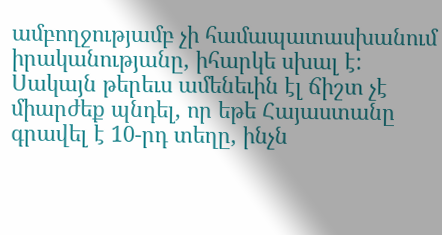ամբողջությամբ չի համապատասխանում իրականությանը, իհարկե սխալ է: Սակայն թերեւս ամենեւին էլ ճիշտ չէ միարժեք պնդել, որ եթե Հայաստանը գրավել է 10-րդ տեղը, ինչն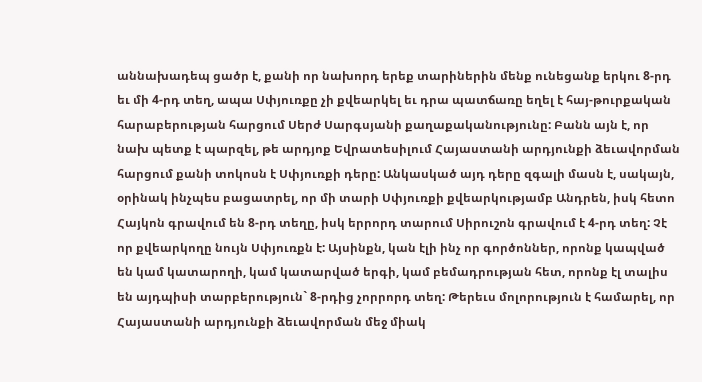աննախադեպ ցածր է, քանի որ նախորդ երեք տարիներին մենք ունեցանք երկու 8-րդ եւ մի 4-րդ տեղ, ապա Սփյուռքը չի քվեարկել եւ դրա պատճառը եղել է հայ-թուրքական հարաբերության հարցում Սերժ Սարգսյանի քաղաքականությունը: Բանն այն է, որ նախ պետք է պարզել, թե արդյոք Եվրատեսիլում Հայաստանի արդյունքի ձեւավորման հարցում քանի տոկոսն է Սփյուռքի դերը: Անկասկած այդ դերը զգալի մասն է, սակայն, օրինակ ինչպես բացատրել, որ մի տարի Սփյուռքի քվեարկությամբ Անդրեն, իսկ հետո Հայկոն գրավում են 8-րդ տեղը, իսկ երրորդ տարում Սիրուշոն գրավում է 4-րդ տեղ: Չէ որ քվեարկողը նույն Սփյուռքն է: Այսինքն, կան էլի ինչ որ գործոններ, որոնք կապված են կամ կատարողի, կամ կատարված երգի, կամ բեմադրության հետ, որոնք էլ տալիս են այդպիսի տարբերություն` 8-րդից չորրորդ տեղ: Թերեւս մոլորություն է համարել, որ Հայաստանի արդյունքի ձեւավորման մեջ միակ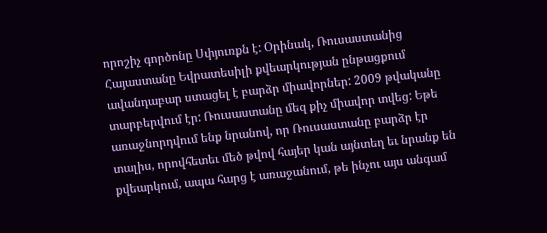որոշիչ գործոնը Սփյուռքն է: Օրինակ, Ռուսաստանից Հայաստանը Եվրատեսիլի քվեարկության ընթացքում ավանդաբար ստացել է բարձր միավորներ: 2009 թվականը տարբերվում էր: Ռուսաստանը մեզ քիչ միավոր տվեց: Եթե առաջնորդվում ենք նրանով, որ Ռուսաստանը բարձր էր տալիս, որովհետեւ մեծ թվով հայեր կան այնտեղ եւ նրանք են քվեարկում, ապա հարց է առաջանում, թե ինչու այս անգամ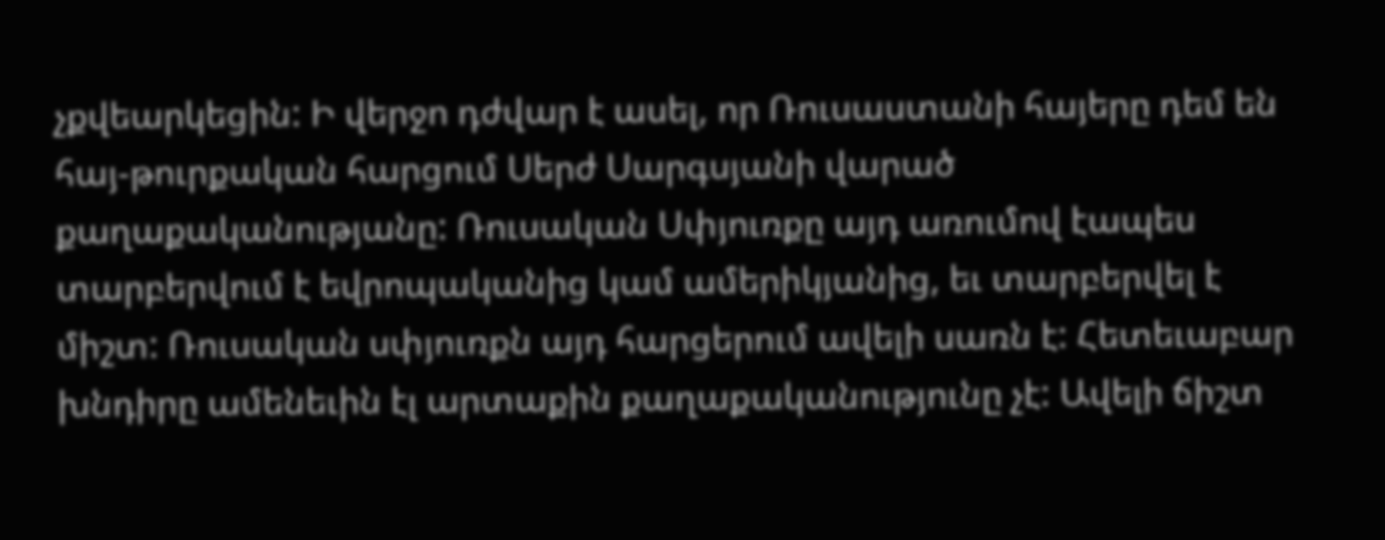չքվեարկեցին: Ի վերջո դժվար է ասել, որ Ռուսաստանի հայերը դեմ են հայ-թուրքական հարցում Սերժ Սարգսյանի վարած քաղաքականությանը: Ռուսական Սփյուռքը այդ առումով էապես տարբերվում է եվրոպականից կամ ամերիկյանից, եւ տարբերվել է միշտ: Ռուսական սփյուռքն այդ հարցերում ավելի սառն է: Հետեւաբար խնդիրը ամենեւին էլ արտաքին քաղաքականությունը չէ: Ավելի ճիշտ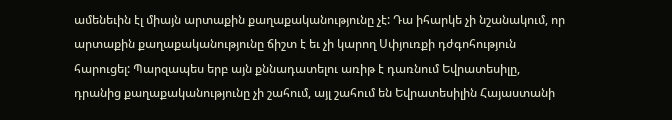ամենեւին էլ միայն արտաքին քաղաքականությունը չէ: Դա իհարկե չի նշանակում, որ արտաքին քաղաքականությունը ճիշտ է եւ չի կարող Սփյուռքի դժգոհություն հարուցել: Պարզապես երբ այն քննադատելու առիթ է դառնում Եվրատեսիլը, դրանից քաղաքականությունը չի շահում, այլ շահում են Եվրատեսիլին Հայաստանի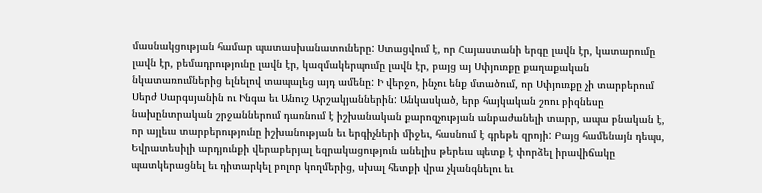մասնակցության համար պատասխանատուները: Ստացվում է, որ Հայաստանի երգը լավն էր, կատարումը լավն էր, բեմադրությունը լավն էր, կազմակերպումը լավն էր, բայց այ Սփյուռքը քաղաքական նկատառումներից ելնելով տապալեց այդ ամենը: Ի վերջո, ինչու ենք մտածում, որ Սփյուռքը չի տարբերում Սերժ Սարգսյանին ու Ինգա եւ Անուշ Արշակյաններին: Անկասկած, երբ հայկական շոու բիզնեսը նախընտրական շրջաններում դառնում է իշխանական քարոզչության անբաժանելի տարր, ապա բնական է, որ այլեւս տարբերությունը իշխանության եւ երգիչների միջեւ, հասնում է գրեթե զրոյի: Բայց համենայն դեպս, Եվրատեսիլի արդյունքի վերաբերյալ եզրակացություն անելիս թերեւս պետք է փորձել իրավիճակը պատկերացնել եւ դիտարկել բոլոր կողմերից, սխալ հետքի վրա չկանգնելու եւ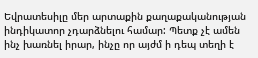Եվրատեսիլը մեր արտաքին քաղաքականության ինդիկատոր չդարձնելու համար: Պետք չէ ամեն ինչ խառնել իրար, ինչը որ այժմ ի դեպ տեղի է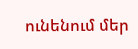ունենում մեր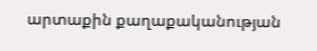արտաքին քաղաքականության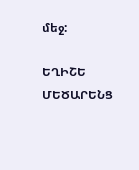մեջ:

ԵՂԻՇԵ ՄԵԾԱՐԵՆՑ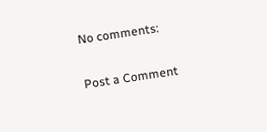No comments:

Post a Comment